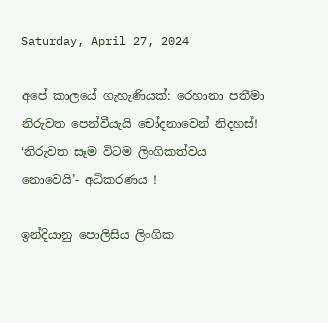Saturday, April 27, 2024

අපේ කාලයේ ගැහැණියක්: රෙහානා පතීමා නිරුවත පෙන්වීයැයි චෝදනාවෙන් නිදහස්! ‘නිරුවත සෑම විටම ලිංගිකත්වය නොවෙයි’- අධිකරණය !

ඉන්දියානු පොලිසිය ලිංගික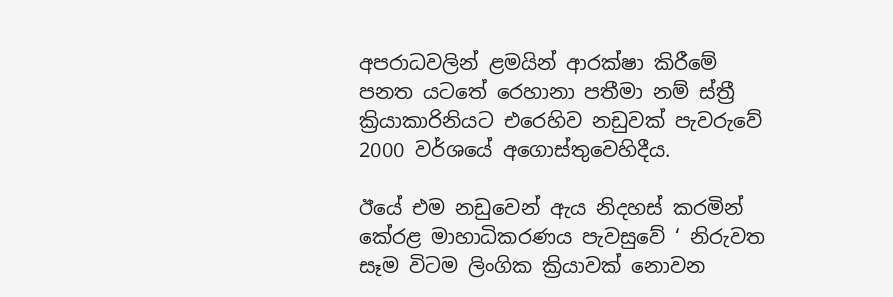අපරාධවලින් ළමයින් ආරක්ෂා කිරීමේ පනත යටතේ රෙහානා පතීමා නම් ස්ත්‍රී ක්‍රියාකාරිනියට එරෙහිව නඩුවක් පැවරුවේ 2000 වර්ශයේ අගොස්තුවෙහිදීය.

ඊයේ එම නඩුවෙන් ඇය නිදහස් කරමින් කේරළ මාහාධිකරණය පැවසුවේ ‘ නිරුවත සෑම විටම ලිංගික ක්‍රියාවක් නොවන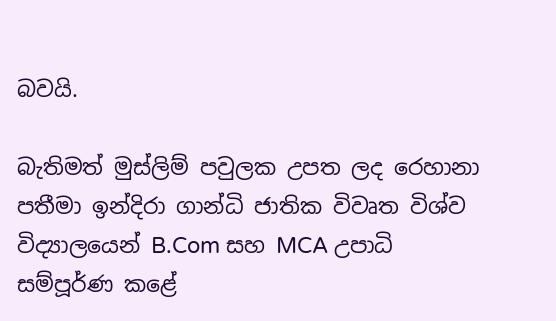බවයි.

බැතිමත් මුස්ලිම් පවුලක උපත ලද රෙහානා පතීමා ඉන්දිරා ගාන්ධි ජාතික විවෘත විශ්ව විද්‍යාලයෙන් B.Com සහ MCA උපාධි සම්පූර්ණ කළේ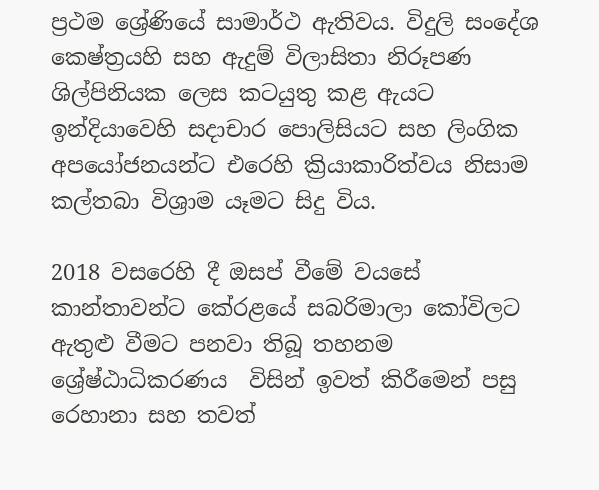ප්‍රථම ශ්‍රේණියේ සාමාර්ථ ඇතිවය. විදුලි සංදේශ කෙෂ්ත්‍රයහි සහ ඇදුම් විලාසිතා නිරූපණ ශිල්පිනියක ලෙස කටයුතු කළ ඇයට ඉන්දියාවෙහි සදාචාර පොලිසියට සහ ලිංගික අපයෝජනයන්ට එරෙහි ක්‍රියාකාරිත්වය නිසාම කල්තබා විශ්‍රාම යෑමට සිදු විය.

2018 වසරෙහි දී ඔසප් වීමේ වයසේ කාන්තාවන්ට කේරළයේ සබරිමාලා කෝවිලට ඇතුළු වීමට පනවා තිබූ තහනම ශ්‍රේෂ්ඨාධිකරණය  විසින් ඉවත් කිරීමෙන් පසු රෙහානා සහ තවත්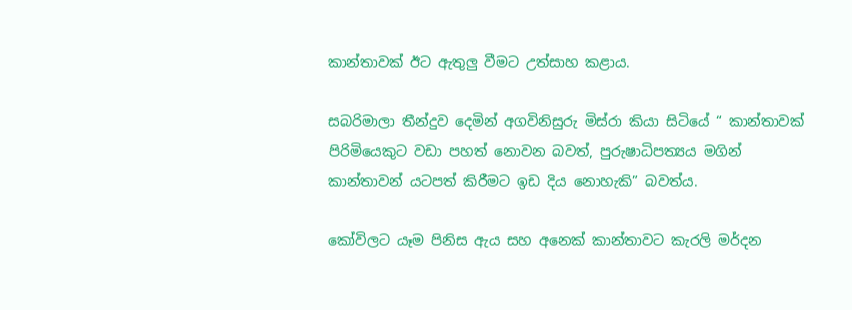කාන්තාවක් ඊට ඇතුලු වීමට උත්සාහ කළාය.

සබරිමාලා තීන්දුව දෙමින් අගවිනිසුරු මිස්රා කියා සිටියේ “ කාන්තාවක් පිරිමියෙකුට වඩා පහත් නොවන බවත්, පුරුෂාධිපත්‍යය මගින් කාන්තාවන් යටපත් කිරීමට ඉඩ දිය නොහැකි” බවත්ය.

කෝවිලට යෑම පිනිස ඇය සහ අනෙක් කාන්තාවට කැරලි මර්දන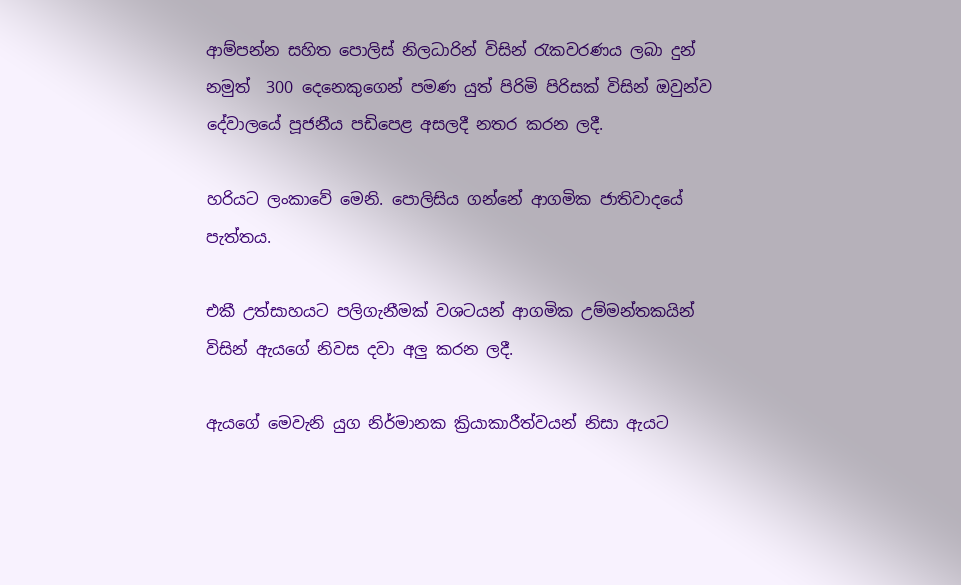ආම්පන්න සහිත පොලිස් නිලධාරින් විසින් රැකවරණය ලබා දුන් නමුත්  300 දෙනෙකුගෙන් පමණ යුත් පිරිමි පිරිසක් විසින් ඔවුන්ව දේවාලයේ පූජනීය පඩිපෙළ අසලදී නතර කරන ලදී.

හරියට ලංකාවේ මෙනි. පොලිසිය ගන්නේ ආගමික ජාතිවාදයේ පැත්තය.

එකී උත්සාහයට පලිගැනීමක් වශටයන් ආගමික උම්මන්තකයින් විසින් ඇයගේ නිවස දවා අලු කරන ලදී.

ඇයගේ මෙවැනි යුග නිර්මානක ක්‍රියාකාරීත්වයන් නිසා ඇයට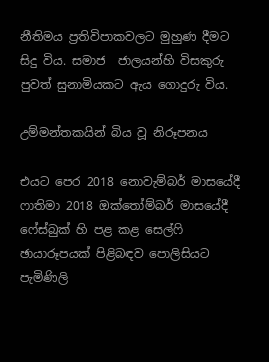නීතිමය ප්‍රතිවිපාකවලට මුහුණ දීමට සිදු විය. සමාජ  ජාලයන්හි විසකුරු පුවත් සුනාමියකට ඇය ගොදුරු විය.

උම්මන්තකයින් බිය වූ නිරූපනය

එයට පෙර 2018 නොවැම්බර් මාසයේදී ෆාතිමා 2018 ඔක්තෝම්බර් මාසයේදී ෆේස්බුක් හි පළ කළ සෙල්ෆි ඡායාරූපයක් පිළිබඳව පොලිසියට පැමිණිලි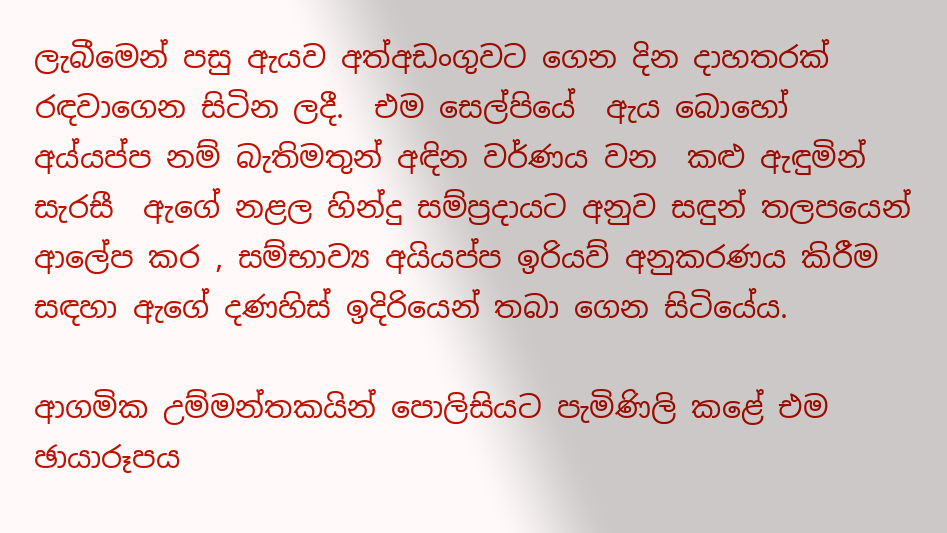ලැබීමෙන් පසු ඇයව අත්අඩංගුවට ගෙන දින දාහතරක් රඳවාගෙන සිටින ලදී.  එම සෙල්පියේ  ඇය බොහෝ අය්යප්ප නම් බැතිමතුන් අඳින වර්ණය වන  කළු ඇඳුමින් සැරසී  ඇගේ නළල හින්දු සම්ප්‍රදායට අනුව සඳුන් තලපයෙන් ආලේප කර , සම්භාව්‍ය අයියප්ප ඉරියව් අනුකරණය කිරීම සඳහා ඇගේ දණහිස් ඉදිරියෙන් තබා ගෙන සිටියේය.

ආගමික උම්මන්තකයින් පොලිසියට පැමිණිලි කළේ එම ඡායාරූපය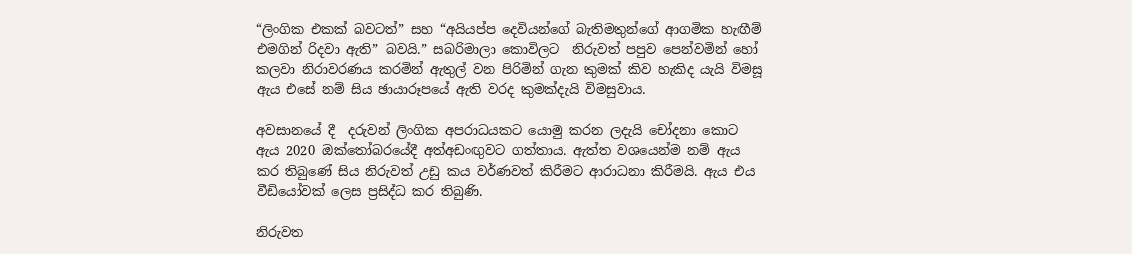“ලිංගික එකක් බවටත්” සහ “අයියප්ප දෙවියන්ගේ බැතිමතුන්ගේ ආගමික හැඟීම් එමගින් රිදවා ඇති” බවයි.” සබරිමාලා කොවිලට  නිරුවත් පපුව පෙන්වමින් හෝ කලවා නිරාවරණය කරමින් ඇතුල් වන පිරිමින් ගැන කුමක් කිව හැකිද යැයි විමසූ ඇය එසේ නම් සිය ඡායාරූපයේ ඇති වරද කුමක්දැයි විමසුවාය.

අවසානයේ දී  දරුවන් ලිංගික අපරාධයකට යොමු කරන ලදැයි චෝදනා කොට ඇය 2020 ඔක්තෝබරයේදී අත්අඩංඟුවට ගත්තාය. ඇත්ත වශයෙන්ම නම් ඇය කර තිබුණේ සිය නිරුවත් උඩු කය වර්ණවත් කිරීමට ආරාධනා කිරීමයි. ඇය එය වීඩියෝවක් ලෙස ප්‍රසිද්ධ කර තිබුණි.

නිරුවත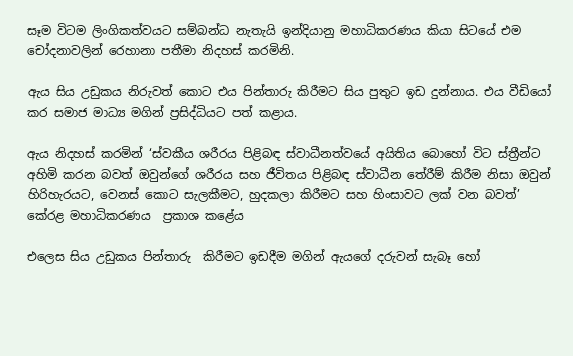සෑම විටම ලිංගිකත්වයට සම්බන්ධ නැතැයි ඉන්දියානු මහාධිකරණය කියා සිටයේ එම චෝදනාවලින් රෙහානා පතීමා නිදහස් කරමිනි.

ඇය සිය උඩුකය නිරුවත් කොට එය පින්තාරු කිරීමට සිය පුතුට ඉඩ දුන්නාය. එය වීඩියෝ කර සමාජ මාධ්‍ය මගින් ප්‍රසිද්ධියට පත් කළාය.

ඇය නිදහස් කරමින් ‘ස්වකීය ශරීරය පිළිබඳ ස්වාධීනත්වයේ අයිතිය බොහෝ විට ස්ත්‍රීන්ට අහිමි කරන බවත් ඔවුන්ගේ ශරීරය සහ ජීවිතය පිළිබඳ ස්වාධීන තේරීම් කිරීම නිසා ඔවුන් හිරිහැරයට, වෙනස් කොට සැලකීමට, හුදකලා කිරීමට සහ හිංසාවට ලක් වන බවත්’ කේරළ මහාධිකරණය  ප්‍රකාශ කළේය

එලෙස සිය උඩුකය පින්තාරු  කිරීමට ඉඩදීම මගින් ඇයගේ දරුවන් සැබෑ හෝ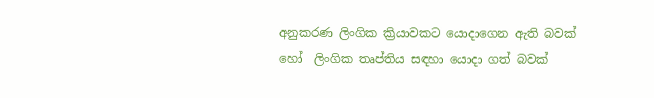අනුකරණ ලිංගික ක්‍රියාවකට යොදාගෙන ඇති බවක් හෝ  ලිංගික තෘප්තිය සඳහා යොදා ගත් බවක්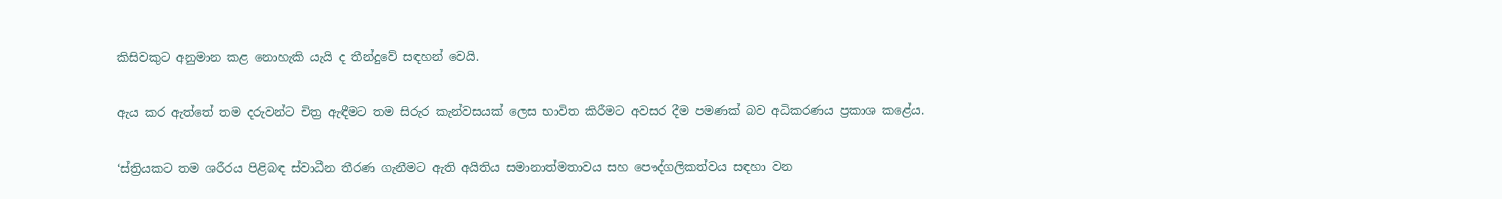කිසිවකුට අනුමාන කළ නොහැකි යැයි ද තීන්දුවේ සඳහන් වෙයි.

ඇය කර ඇත්තේ තම දරුවන්ට චිත්‍ර ඇඳීමට තම සිරුර කැන්වසයක් ලෙස භාවිත කිරීමට අවසර දීම පමණක් බව අධිකරණය ප්‍රකාශ කළේය.

‘ස්ත්‍රියකට තම ශරීරය පිළිබඳ ස්වාධීන තීරණ ගැනීමට ඇති අයිතිය සමානාත්මතාවය සහ පෞද්ගලිකත්වය සඳහා වන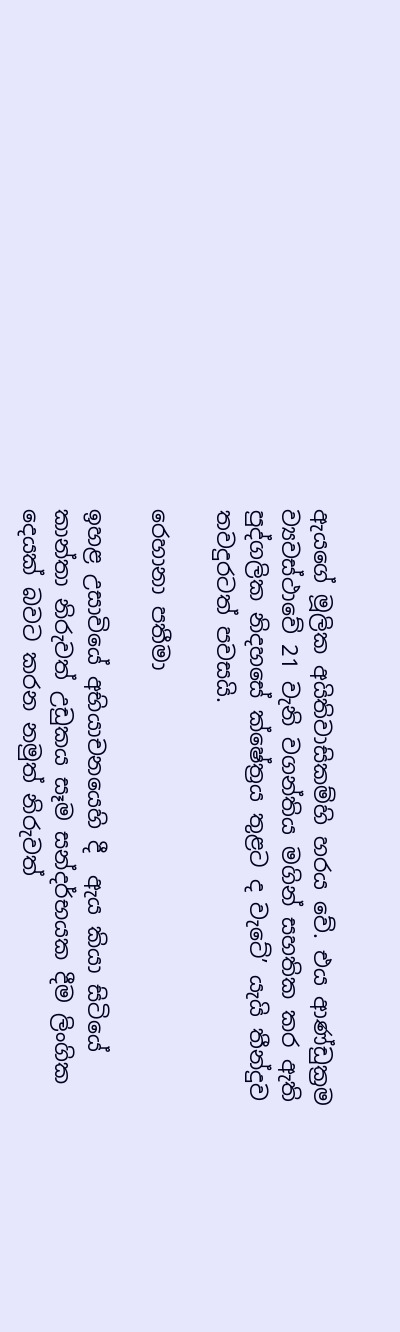ඇයගේ මූලික අයිතිවාසිකම්හි හරය වේ. එය ආණ්ඩුක්‍රම ව්‍යවස්ථාවේ 21 වැනි වගන්තිය මගින් සහතික කර ඇති පුද්ගලික නිදහසේ ක්ෂේත්‍රය තුළට ද වැටේ’ යැයි තීන්දුව තවදුරටත් පවසයි.

රෙහානා පතීමා

ඉහළ උසාවියේ අභියාචනයෙහි දී  ඇය කියා සිටියේ කාන්තා නිරුවත් උඩුකය සෑම සන්දර්භයක දීම ලිංගික දෙයක් බවට කරන නමුත් නිරුවත්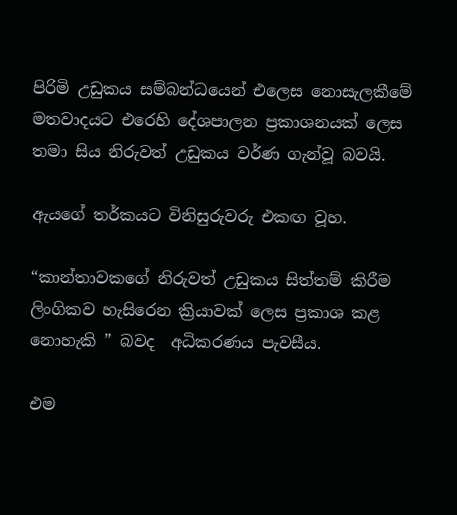පිරිමි උඩුකය සම්බන්ධයෙන් එලෙස නොසැලකීමේ මතවාදයට එරෙහි දේශපාලන ප්‍රකාශනයක් ලෙස තමා සිය නිරුවත් උඩුකය වර්ණ ගැන්වූ බවයි.

ඇයගේ තර්කයට විනිසුරුවරු එකඟ වූහ.

“කාන්තාවකගේ නිරුවත් උඩුකය සිත්තම් කිරීම ලිංගිකව හැසිරෙන ක්‍රියාවක් ලෙස ප්‍රකාශ කළ නොහැකි ” බවද  අධිකරණය පැවසීය.

එම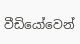වීඩියෝවෙන්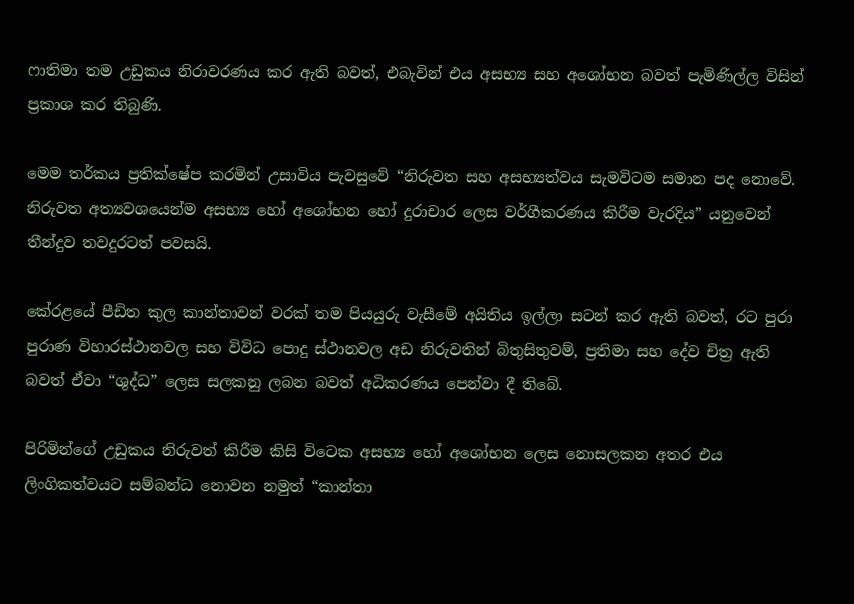ෆාතිමා තම උඩුකය නිරාවරණය කර ඇති බවත්, එබැවින් එය අසභ්‍ය සහ අශෝභන බවත් පැමිණිල්ල විසින් ප්‍රකාශ කර තිබුණි.

මෙම තර්කය ප්‍රතික්ෂේප කරමින් උසාවිය පැවසුවේ “නිරුවත සහ අසභ්‍යත්වය සැමවිටම සමාන පද නොවේ. නිරුවත අත්‍යවශයෙන්ම අසභ්‍ය හෝ අශෝභන හෝ දුරාචාර ලෙස වර්ගීකරණය කිරීම වැරදිය” යනුවෙන් තීන්දුව තවදුරටත් පවසයි.

කේරළයේ පීඩිත කුල කාන්තාවන් වරක් තම පියයුරු වැසීමේ අයිතිය ඉල්ලා සටන් කර ඇති බවත්, රට පුරා පුරාණ විහාරස්ථානවල සහ විවිධ පොදු ස්ථානවල අඩ නිරුවතින් බිතුසිතුවම්, ප්‍රතිමා සහ දේව චිත්‍ර ඇති බවත් ඒවා “ශුද්ධ” ලෙස සලකනු ලබන බවත් අධිකරණය පෙන්වා දී තිබේ.

පිරිමින්ගේ උඩුකය නිරුවත් කිරීම කිසි විටෙක අසභ්‍ය හෝ අශෝභන ලෙස නොසලකන අතර එය ලිංගිකත්වයට සම්බන්ධ නොවන නමුත් “කාන්තා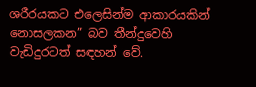ශරීරයකට එලෙසින්ම ආකාරයකින් නොසලකන” බව තීන්දුවෙහි වැඩිදුරටත් සඳහන් වේ.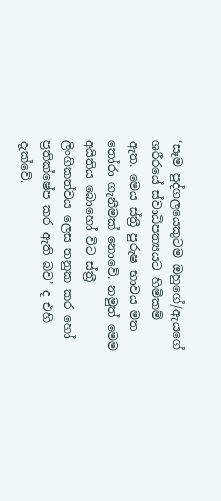‘සෑම පුද්ගලයෙකුටම ඔහුගේ/ඇයගේ ශරීරයේ ස්වාධිපත්‍යයට හිමිකම් ඇත. මෙය ස්ත්‍රී පුරුෂ භාවය මත තෝරා ගැනීමක් නොවේ. නමුත් මෙම අයිතිය බොහෝ විට ස්ත්‍රී ලිංගිකත්වය ලෙස තනුක කර හෝ ප්‍රතික්ෂේප කර ඇති බව’ ද එහි දැක්වේ.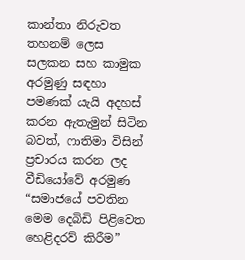කාන්තා නිරුවත තහනම් ලෙස සලකන සහ කාමුක අරමුණු සඳහා පමණක් යැයි අදහස් කරන ඇතැමුන් සිටින බවත්, ෆාතිමා විසින් ප්‍රචාරය කරන ලද වීඩියෝවේ අරමුණ “සමාජයේ පවතින මෙම දෙබිඩි පිළිවෙත හෙළිදරව් කිරීම”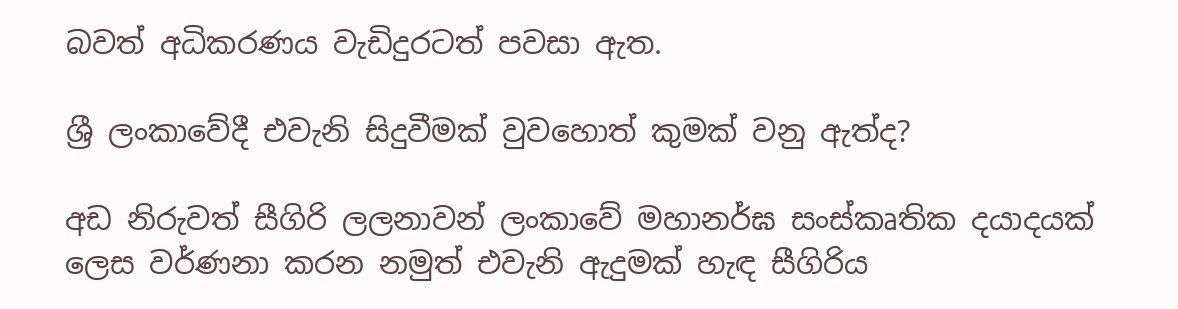බවත් අධිකරණය වැඩිදුරටත් පවසා ඇත.

ශ්‍රී ලංකාවේදී එවැනි සිදුවීමක් වුවහොත් කුමක් වනු ඇත්ද?

අඩ නිරුවත් සීගිරි ලලනාවන් ලංකාවේ මහානර්ඝ සංස්කෘතික දයාදයක් ලෙස වර්ණනා කරන නමුත් එවැනි ඇදුමක් හැඳ සීගිරිය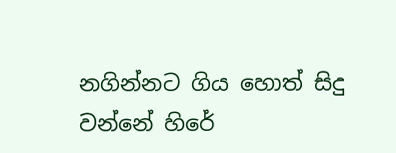නගින්නට ගිය හොත් සිදු වන්නේ හිරේ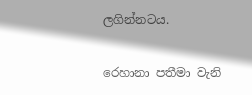ලගින්නටය.

රෙහානා පතීමා වැනි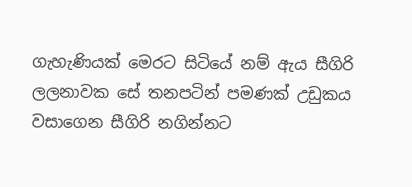ගැහැණියක් මෙරට සිටියේ නම් ඇය සීගිරි ලලනාවක සේ තනපටින් පමණක් උඩුකය වසාගෙන සීගිරි නගින්නට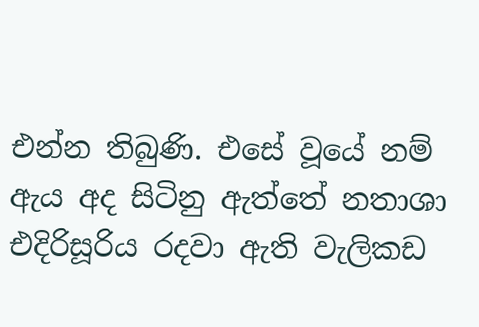එන්න තිබුණි. එසේ වූයේ නම් ඇය අද සිටිනු ඇත්තේ නතාශා එදිරිසූරිය රදවා ඇති වැලිකඩ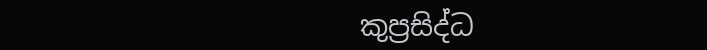කුප්‍රසිද්ධ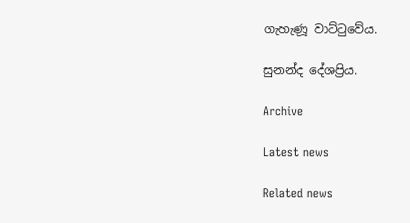ගැහැණූ වාට්ටුවේය.

සුනන්ද දේශප්‍රිය.

Archive

Latest news

Related news